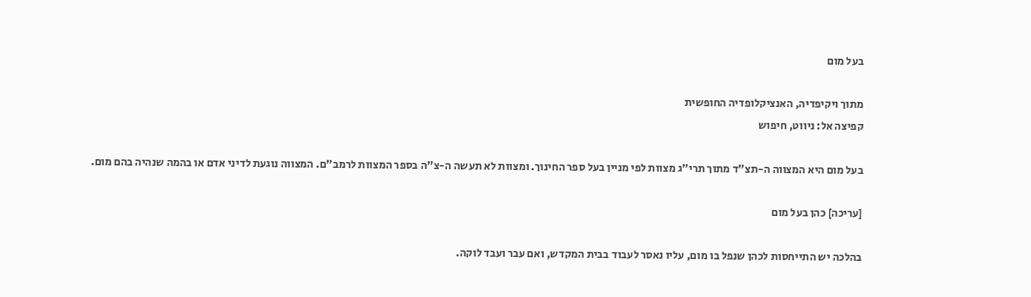בעל מום

מתוך ויקיפדיה, האנציקלופדיה החופשית
קפיצה אל: ניווט, חיפוש

בעל מום היא המצווה ה-תצ"ד מתוך תרי"ג מצוות לפי מניין בעל ספר החינוך. ומצוות לא תעשה ה-צ"ה בספר המצוות לרמב"ם. המצווה נוגעת לדיני אדם או בהמה שנהיה בהם מום.

[עריכה] כהן בעל מום

בהלכה יש התייחסות לכהן שנפל בו מום, עליו נאסר לעבוד בבית המקדש, ואם עבר ועבד לוקה.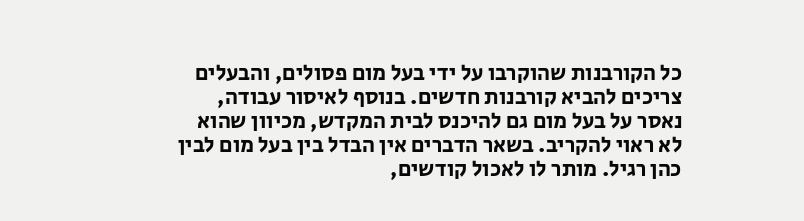כל הקורבנות שהוקרבו על ידי בעל מום פסולים, והבעלים צריכים להביא קורבנות חדשים. בנוסף לאיסור עבודה, נאסר על בעל מום גם להיכנס לבית המקדש, מכיוון שהוא לא ראוי להקריב. בשאר הדברים אין הבדל בין בעל מום לבין כהן רגיל. מותר לו לאכול קודשים,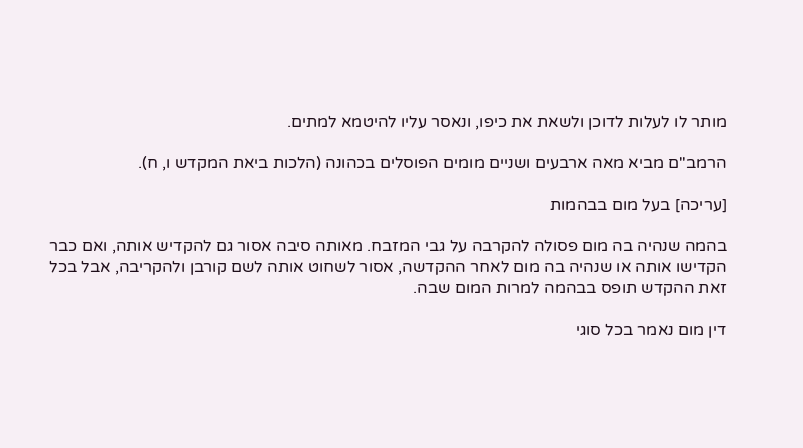מותר לו לעלות לדוכן ולשאת את כיפו, ונאסר עליו להיטמא למתים.

הרמב"ם מביא מאה ארבעים ושניים מומים הפוסלים בכהונה (הלכות ביאת המקדש ו, ח).

[עריכה] בעל מום בבהמות

בהמה שנהיה בה מום פסולה להקרבה על גבי המזבח. מאותה סיבה אסור גם להקדיש אותה, ואם כבר הקדישו אותה או שנהיה בה מום לאחר ההקדשה, אסור לשחוט אותה לשם קורבן ולהקריבה, אבל בכל זאת ההקדש תופס בבהמה למרות המום שבה.

דין מום נאמר בכל סוגי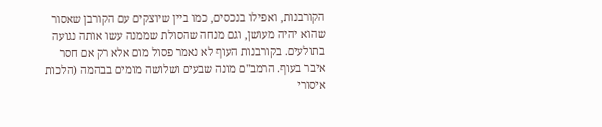הקורבנות, ואפילו בנכסים, כמו ביין שיוצקים עם הקורבן שאסור שהוא יהיה מעושן, וגם מנחה שהסולת שממנה עשו אותה נגועה בתולעים. בקורבנות העוף לא נאמר פסול מום אלא רק אם חסר איבר בעוף. הרמב"ם מונה שבעים ושלושה מומים בבהמה (הלכות איסורי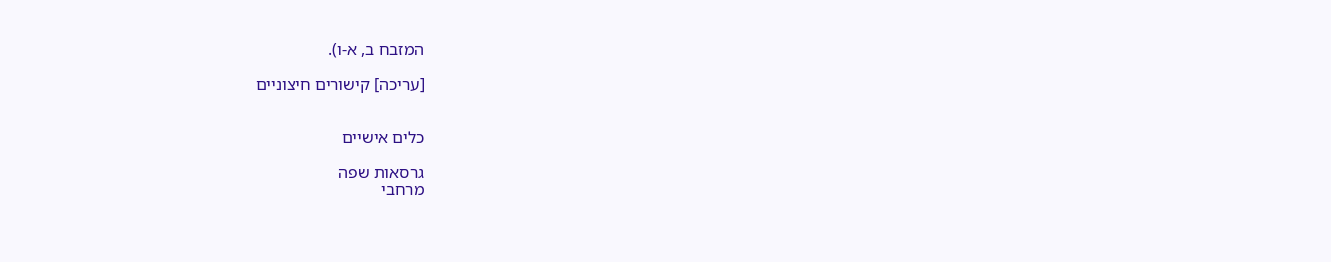המזבח ב, א-ו).

[עריכה] קישורים חיצוניים


כלים אישיים

גרסאות שפה
מרחבי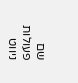שם
פעולות
ניווט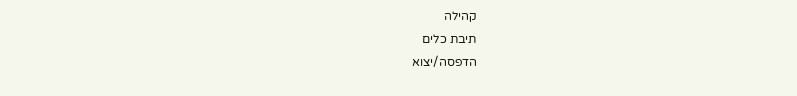קהילה
תיבת כלים
הדפסה/יצוא